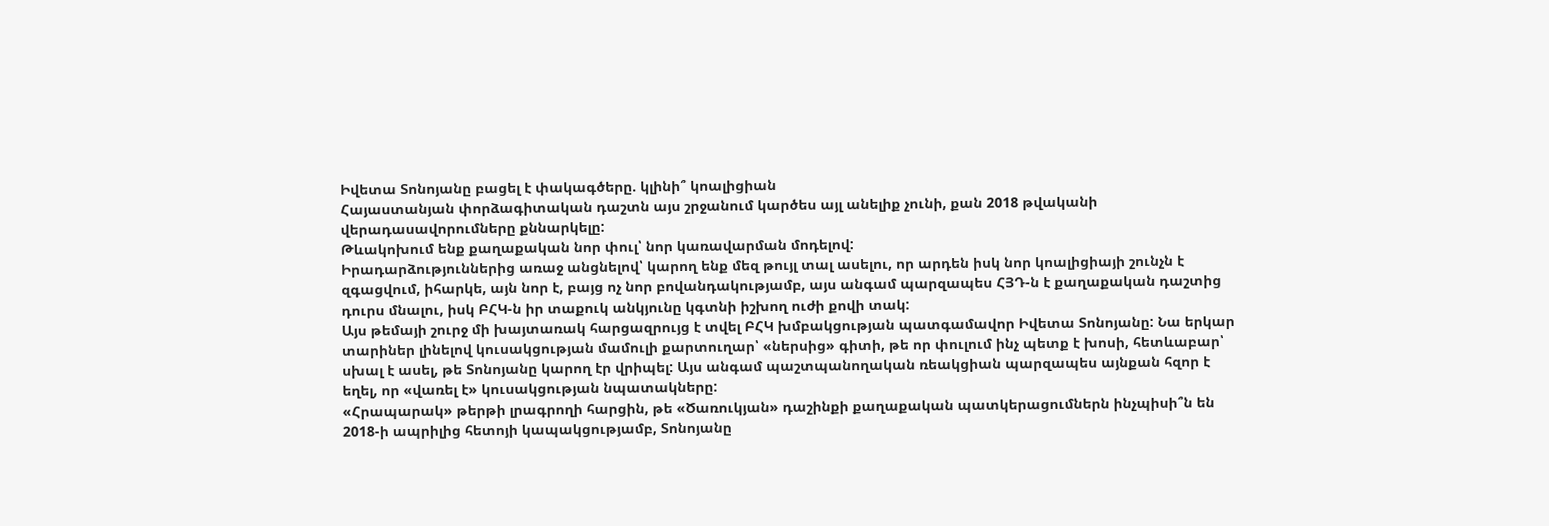Իվետա Տոնոյանը բացել է փակագծերը. կլինի՞ կոալիցիան
Հայաստանյան փորձագիտական դաշտն այս շրջանում կարծես այլ անելիք չունի, քան 2018 թվականի վերադասավորումները քննարկելը:
Թևակոխում ենք քաղաքական նոր փուլ՝ նոր կառավարման մոդելով:
Իրադարձություններից առաջ անցնելով՝ կարող ենք մեզ թույլ տալ ասելու, որ արդեն իսկ նոր կոալիցիայի շունչն է զգացվում, իհարկե, այն նոր է, բայց ոչ նոր բովանդակությամբ, այս անգամ պարզապես ՀՅԴ-ն է քաղաքական դաշտից դուրս մնալու, իսկ ԲՀԿ-ն իր տաքուկ անկյունը կգտնի իշխող ուժի քովի տակ:
Այս թեմայի շուրջ մի խայտառակ հարցազրույց է տվել ԲՀԿ խմբակցության պատգամավոր Իվետա Տոնոյանը: Նա երկար տարիներ լինելով կուսակցության մամուլի քարտուղար՝ «ներսից» գիտի, թե որ փուլում ինչ պետք է խոսի, հետևաբար՝ սխալ է ասել, թե Տոնոյանը կարող էր վրիպել: Այս անգամ պաշտպանողական ռեակցիան պարզապես այնքան հզոր է եղել, որ «վառել է» կուսակցության նպատակները:
«Հրապարակ» թերթի լրագրողի հարցին, թե «Ծառուկյան» դաշինքի քաղաքական պատկերացումներն ինչպիսի՞ն են 2018-ի ապրիլից հետոյի կապակցությամբ, Տոնոյանը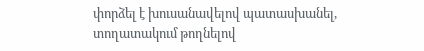փորձել է խուսանավելով պատասխանել, տողատակում թողնելով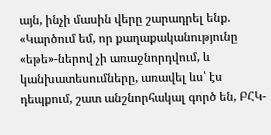այն, ինչի մասին վերը շարադրել ենք.
«Կարծում եմ, որ քաղաքականությունը «եթե»-ներով չի առաջնորդվում, և կանխատեսումները, առավել ևս՝ էս դեպքում, շատ անշնորհակալ գործ են, ԲՀԿ-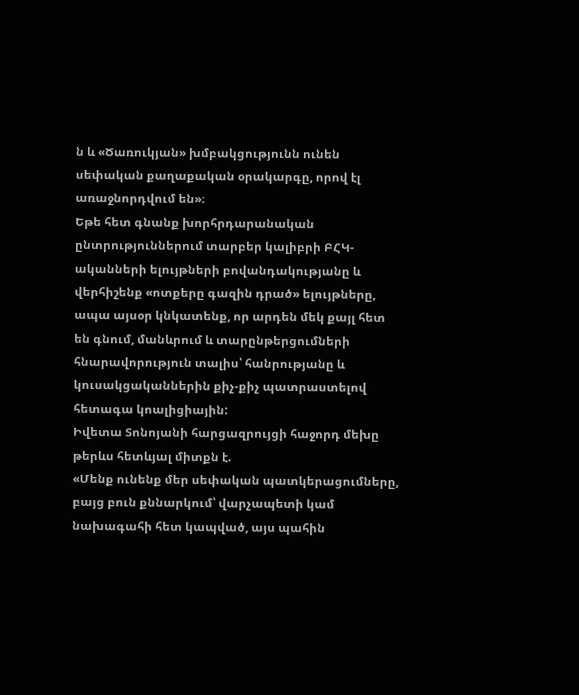ն և «Ծառուկյան» խմբակցությունն ունեն սեփական քաղաքական օրակարգը, որով էլ առաջնորդվում են»։
Եթե հետ գնանք խորհրդարանական ընտրություններում տարբեր կալիբրի ԲՀԿ-ականների ելույթների բովանդակությանը և վերհիշենք «ոտքերը գազին դրած» ելույթները, ապա այսօր կնկատենք, որ արդեն մեկ քայլ հետ են գնում, մանևրում և տարընթերցումների հնարավորություն տալիս՝ հանրությանը և կուսակցականներին քիչ-քիչ պատրաստելով հետագա կոալիցիային:
Իվետա Տոնոյանի հարցազրույցի հաջորդ մեխը թերևս հետևյալ միտքն է.
«Մենք ունենք մեր սեփական պատկերացումները, բայց բուն քննարկում՝ վարչապետի կամ նախագահի հետ կապված, այս պահին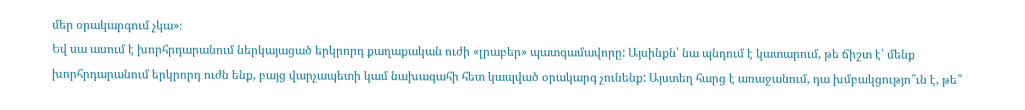մեր օրակարգում չկա»։
Եվ սա ասում է խորհրդարանում ներկայացած երկրորդ քաղաքական ուժի «լրաբեր» պատգամավորը: Այսինքն՝ նա պնդում է կատարում, թե ճիշտ է՝ մենք խորհրդարանում երկրորդ ուժն ենք, բայց վարչապետի կամ նախագահի հետ կապված օրակարգ չունենք: Այստեղ հարց է առաջանում, դա խմբակցությո՞ւն է, թե՞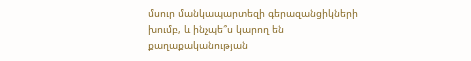մսուր մանկապարտեզի գերազանցիկների խումբ, և ինչպե՞ս կարող են քաղաքականության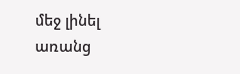մեջ լինել առանց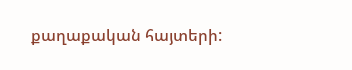քաղաքական հայտերի: